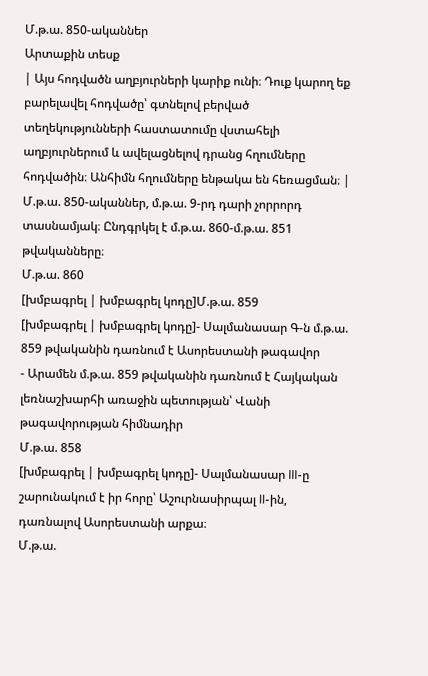Մ.թ.ա. 850-ականներ
Արտաքին տեսք
| Այս հոդվածն աղբյուրների կարիք ունի։ Դուք կարող եք բարելավել հոդվածը՝ գտնելով բերված տեղեկությունների հաստատումը վստահելի աղբյուրներում և ավելացնելով դրանց հղումները հոդվածին։ Անհիմն հղումները ենթակա են հեռացման։ |
Մ.թ.ա. 850-ականներ, մ.թ.ա. 9-րդ դարի չորրորդ տասնամյակ։ Ընդգրկել է մ.թ.ա. 860-մ.թ.ա. 851 թվականները։
Մ.թ.ա. 860
[խմբագրել | խմբագրել կոդը]Մ.թ.ա. 859
[խմբագրել | խմբագրել կոդը]- Սալմանասար Գ-ն մ.թ.ա. 859 թվականին դառնում է Ասորեստանի թագավոր
- Արամեն մ.թ.ա. 859 թվականին դառնում է Հայկական լեռնաշխարհի առաջին պետության՝ Վանի թագավորության հիմնադիր
Մ.թ.ա. 858
[խմբագրել | խմբագրել կոդը]- Սալմանասար III-ը շարունակում է իր հորը՝ Աշուրնասիրպալ II-ին, դառնալով Ասորեստանի արքա։
Մ.թ.ա.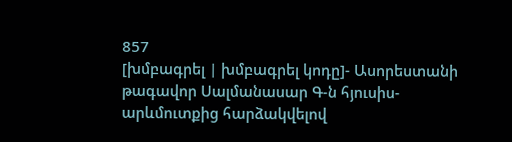857
[խմբագրել | խմբագրել կոդը]- Ասորեստանի թագավոր Սալմանասար Գ-ն հյուսիս-արևմուտքից հարձակվելով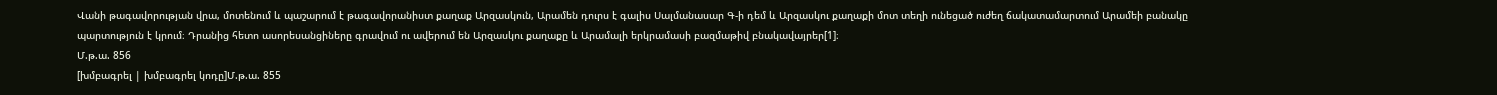Վանի թագավորության վրա, մոտենում և պաշարում է թագավորանիստ քաղաք Արզասկուն, Արամեն դուրս է գալիս Սալմանասար Գ-ի դեմ և Արզասկու քաղաքի մոտ տեղի ունեցած ուժեղ ճակատամարտում Արամեի բանակը պարտություն է կրում։ Դրանից հետո ասորեսանցիները գրավում ու ավերում են Արզասկու քաղաքը և Արամալի երկրամասի բազմաթիվ բնակավայրեր[1]։
Մ.թ.ա. 856
[խմբագրել | խմբագրել կոդը]Մ.թ.ա. 855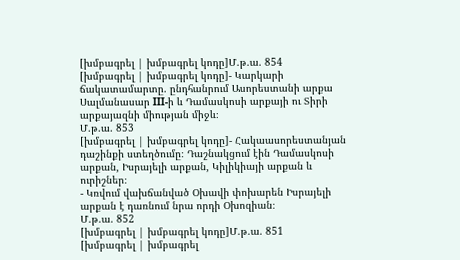[խմբագրել | խմբագրել կոդը]Մ.թ.ա. 854
[խմբագրել | խմբագրել կոդը]- Կարկարի ճակատամարտը. ընդհանրում Ասորեստանի արքա Սալմանասար III-ի և Դամասկոսի արքայի ու Տիրի արքայազնի միության միջև։
Մ.թ.ա. 853
[խմբագրել | խմբագրել կոդը]- Հակաասորեստանյան դաշինքի ստեղծումը։ Դաշնակցում էին Դամասկոսի արքան, Իսրայելի արքան, Կիլիկիայի արքան և ուրիշներ։
- Կռվում վախճանված Օխավի փոխարեն Իսրայելի արքան է դառնում նրա որդի Օխոզիան։
Մ.թ.ա. 852
[խմբագրել | խմբագրել կոդը]Մ.թ.ա. 851
[խմբագրել | խմբագրել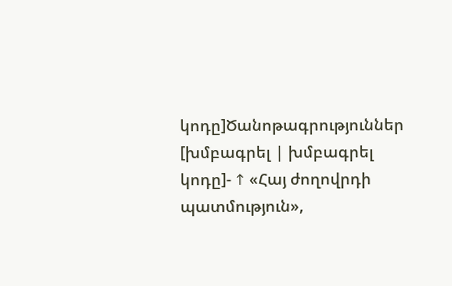կոդը]Ծանոթագրություններ
[խմբագրել | խմբագրել կոդը]- ↑ «Հայ ժողովրդի պատմություն»,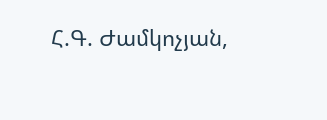Հ.Գ. Ժամկոչյան,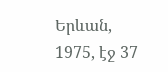Երևան, 1975, էջ 37